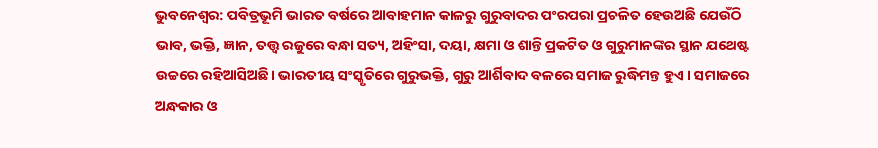ଭୁବନେଶ୍ଵର: ପବିତ୍ରଭୂମି ଭାରତ ବର୍ଷରେ ଆବାହମାନ କାଳରୁ ଗୁରୁବାଦର ପଂରପରା ପ୍ରଚଳିତ ହେଉଅଛି ଯେଉଁଠି ଭାବ, ଭକ୍ତି, ଜ୍ଞାନ, ତତ୍ତ୍ୱ ରଜୁରେ ବନ୍ଧା ସତ୍ୟ, ଅହିଂସା, ଦୟା, କ୍ଷମା ଓ ଶାନ୍ତି ପ୍ରକଟିତ ଓ ଗୁରୁମାନଙ୍କର ସ୍ଥାନ ଯଥେଷ୍ଟ ଉଚ୍ଚରେ ରହିଆସିଅଛି। ଭାରତୀୟ ସଂସ୍କୃତିରେ ଗୁରୁଭକ୍ତି, ଗୁରୁ ଆର୍ଶିବାଦ ବଳରେ ସମାଜ ରୁଦ୍ଧିମନ୍ତ ହୁଏ । ସମାଜରେ ଅନ୍ଧକାର ଓ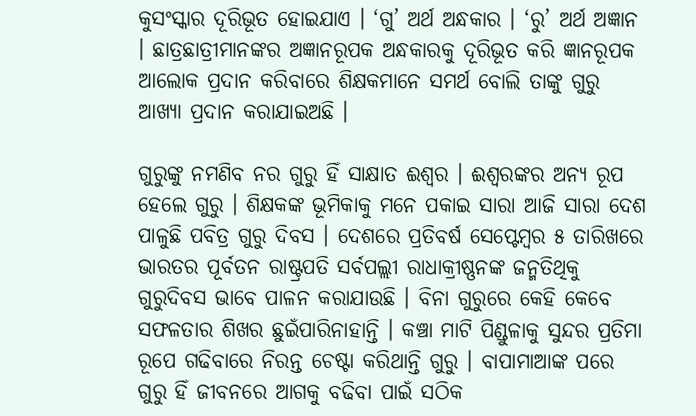କୁସଂସ୍କାର ଦୂରିଭୂତ ହୋଇଯାଏ । ‘ଗୁ’ ଅର୍ଥ ଅନ୍ଧକାର । ‘ରୁ’ ଅର୍ଥ ଅଜ୍ଞାନ । ଛାତ୍ରଛାତ୍ରୀମାନଙ୍କର ଅଜ୍ଞାନରୂପକ ଅନ୍ଧକାରକୁ ଦୂରିଭୂତ କରି ଜ୍ଞାନରୂପକ ଆଲୋକ ପ୍ରଦାନ କରିବାରେ ଶିକ୍ଷକମାନେ ସମର୍ଥ ବୋଲି ତାଙ୍କୁ ଗୁରୁ ଆଖ୍ୟା ପ୍ରଦାନ କରାଯାଇଅଛି ।

ଗୁରୁଙ୍କୁ ନମଣିବ ନର ଗୁରୁ ହିଁ ସାକ୍ଷାତ ଈଶ୍ବର । ଈଶ୍ବରଙ୍କର ଅନ୍ଯ ରୂପ ହେଲେ ଗୁରୁ । ଶିକ୍ଷକଙ୍କ ଭୂମିକାକୁ ମନେ ପକାଇ ସାରା ଆଜି ସାରା ଦେଶ ପାଳୁଛି ପବିତ୍ର ଗୁରୁ ଦିବସ । ଦେଶରେ ପ୍ରତିବର୍ଷ ସେପ୍ଟେମ୍ବର ୫ ତାରିଖରେ ଭାରତର ପୂର୍ବତନ ରାଷ୍ଟ୍ରପତି ସର୍ବପଲ୍ଲୀ ରାଧାକ୍ରୀଷ୍ଣନଙ୍କ ଜନ୍ମତିଥିକୁ ଗୁରୁଦିବସ ଭାବେ ପାଳନ କରାଯାଉଛି । ବିନା ଗୁରୁରେ କେହି କେବେ ସଫଳତାର ଶିଖର ଛୁଇଁପାରିନାହାନ୍ତି । କଞ୍ଚା ମାଟି ପିଣ୍ଡୁଳାକୁ ସୁନ୍ଦର ପ୍ରତିମା ରୂପେ ଗଢିବାରେ ନିରନ୍ତ ଚେଷ୍ଟା କରିଥାନ୍ତି ଗୁରୁ । ବାପାମାଆଙ୍କ ପରେ ଗୁରୁ ହିଁ ଜୀବନରେ ଆଗକୁ ବଢିବା ପାଇଁ ସଠିକ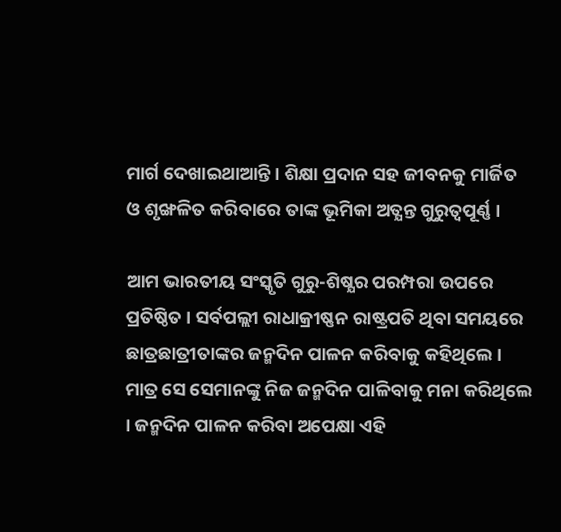ମାର୍ଗ ଦେଖାଇଥାଆନ୍ତି । ଶିକ୍ଷା ପ୍ରଦାନ ସହ ଜୀବନକୁ ମାର୍ଜିତ ଓ ଶୃଙ୍ଖଳିତ କରିବାରେ ତାଙ୍କ ଭୂମିକା ଅତ୍ଯନ୍ତ ଗୁରୁତ୍ବପୂର୍ଣ୍ଣ ।

ଆମ ଭାରତୀୟ ସଂସ୍କୃତି ଗୁରୁ-ଶିଷ୍ଯର ପରମ୍ପରା ଉପରେ ପ୍ରତିଷ୍ଠିତ । ସର୍ବପଲ୍ଲୀ ରାଧାକ୍ରୀଷ୍ଣନ ରାଷ୍ଟ୍ରପତି ଥିବା ସମୟରେ ଛାତ୍ରଛାତ୍ରୀତାଙ୍କର ଜନ୍ମଦିନ ପାଳନ କରିବାକୁ କହିଥିଲେ । ମାତ୍ର ସେ ସେମାନଙ୍କୁ ନିଜ ଜନ୍ମଦିନ ପାଳିବାକୁ ମନା କରିଥିଲେ । ଜନ୍ମଦିନ ପାଳନ କରିବା ଅପେକ୍ଷା ଏହି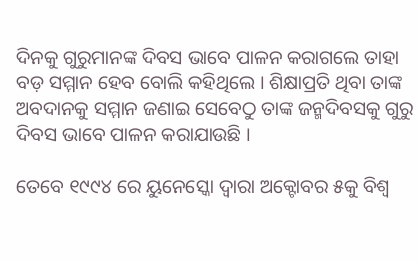ଦିନକୁ ଗୁରୁମାନଙ୍କ ଦିବସ ଭାବେ ପାଳନ କରାଗଲେ ତାହା ବଡ଼ ସମ୍ମାନ ହେବ ବୋଲି କହିଥିଲେ । ଶିକ୍ଷାପ୍ରତି ଥିବା ତାଙ୍କ ଅବଦାନକୁ ସମ୍ମାନ ଜଣାଇ ସେବେଠୁ ତାଙ୍କ ଜନ୍ମଦିବସକୁ ଗୁରୁ ଦିବସ ଭାବେ ପାଳନ କରାଯାଉଛି ।

ତେବେ ୧୯୯୪ ରେ ୟୁନେସ୍କୋ ଦ୍ୱାରା ଅକ୍ଟୋବର ୫କୁ ବିଶ୍ୱ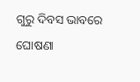ଗୁରୁ ଦିବସ ଭାବରେ ଘୋଷଣା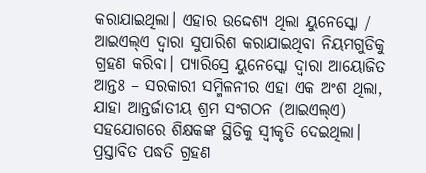କରାଯାଇଥିଲା। ଏହାର ଉଦ୍ଦେଶ୍ୟ ଥିଲା ୟୁନେସ୍କୋ / ଆଇଏଲ୍ଏ ଦ୍ୱାରା ସୁପାରିଶ କରାଯାଇଥିବା ନିୟମଗୁଡିକୁ ଗ୍ରହଣ କରିବା। ପ୍ୟାରିସ୍ରେ ୟୁନେସ୍କୋ ଦ୍ୱାରା ଆୟୋଜିତ ଆନ୍ତଃ – ସରକାରୀ ସମ୍ମିଳନୀର ଏହା ଏକ ଅଂଶ ଥିଲା, ଯାହା ଆନ୍ତର୍ଜାତୀୟ ଶ୍ରମ ସଂଗଠନ (ଆଇଏଲ୍ଏ) ସହଯୋଗରେ ଶିକ୍ଷକଙ୍କ ସ୍ଥିତିକୁ ସ୍ୱୀକୃତି ଦେଇଥିଲା। ପ୍ରସ୍ତାବିତ ପଦ୍ଧତି ଗ୍ରହଣ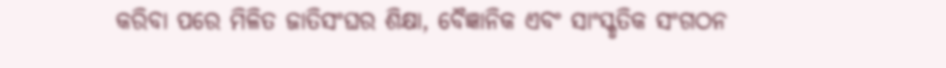କରିବା ପରେ ମିଳିତ ଜାତିସଂଘର ଶିକ୍ଷା, ବୈଜ୍ଞାନିକ ଏବଂ ସାଂସ୍କୃତିକ ସଂଗଠନ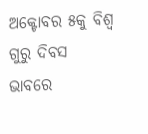ଅକ୍ଟୋବର ୫କୁ ବିଶ୍ୱ ଗୁରୁ ଦିବସ ଭାବରେ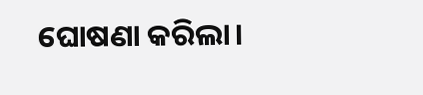ଘୋଷଣା କରିଲା।